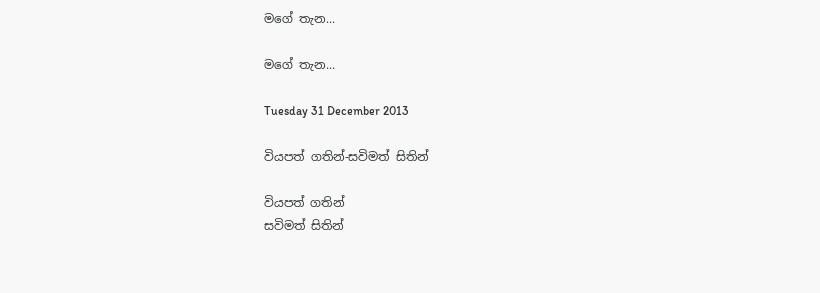මගේ තැන...

මගේ තැන...

Tuesday 31 December 2013

වියපත් ගතින්-සවිමත් සිතින්

වියපත් ගතින්
සවිමත් සිතින්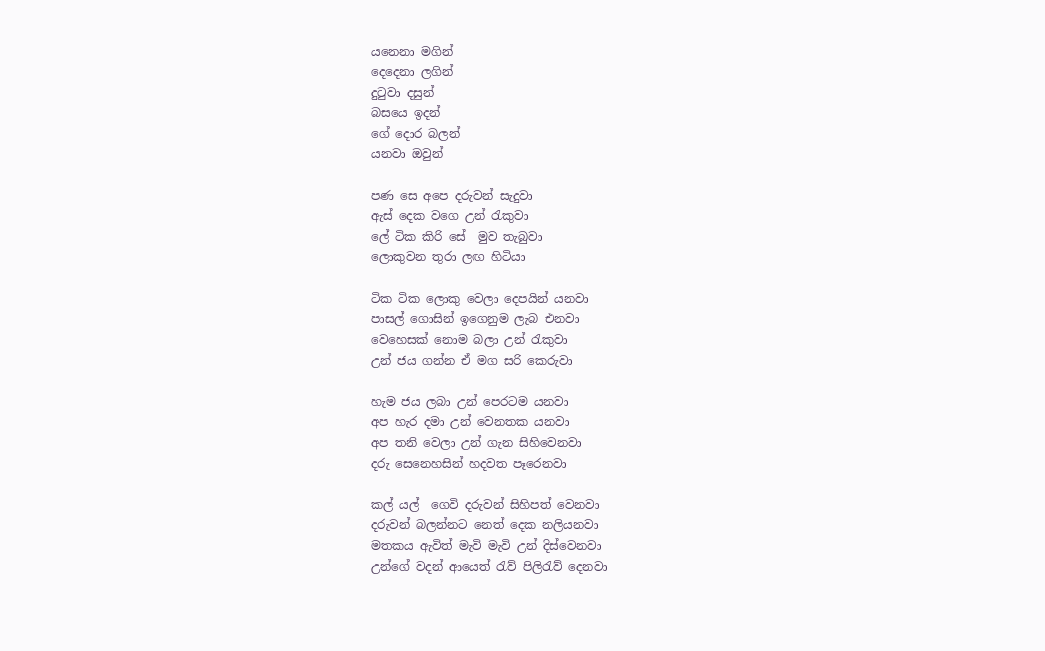යනෙනා මගින්
දෙදෙනා ලගින්
දු‍ටුවා දසුන්
බසයෙ ඉදන්
ගේ දොර බලන්
යනවා ඔවුන්

පණ සෙ අපෙ දරුවන් සැදුවා
ඇස් දෙක වගෙ උන් ‍රැකුවා
ලේ ටික කිරි සේ  මුව තැබුවා
ලොකුවන තුරා ලඟ හිටියා

ටික ටික ලොකු වෙලා දෙපයින් යනවා
පාසල් ගොසින් ඉගෙනුම ලැබ එනවා
වෙහෙසක් නොම බලා උන් ‍රැකුවා
උන් ජය ගන්න ඒ මග සරි කෙරුවා

හැම ජය ලබා උන් පෙරටම යනවා
අප හැර දමා උන් වෙනතක යනවා
අප තනි වෙලා උන් ගැන සිහිවෙනවා
දරු සෙනෙහසින් හදවත පෑරෙනවා

කල් යල්  ගෙවි දරුවන් සිහිපත් වෙනවා
දරුවන් බලන්නට නෙත් දෙක නලියනවා
මතකය ඇවිත් මැවි මැවි උන් දිස්වෙනවා
උන්ගේ වදන් ආයෙත් ‍රැව් පිලි‍රැව් දෙනවා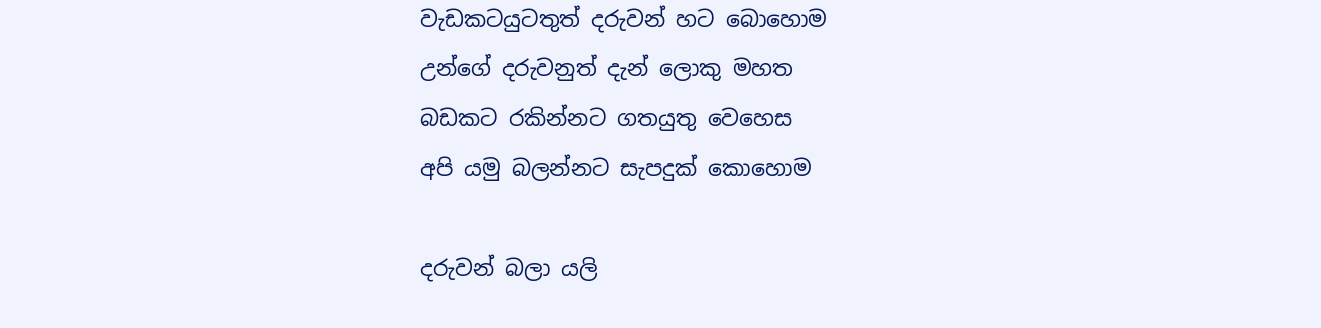වැඩකටයුටතුත් දරුවන් හට බොහොම
උන්ගේ දරුවනුත් දැන් ලොකු මහත
බඩකට රකින්නට ගතයුතු වෙහෙස
අපි යමු බලන්නට සැපදුක් කොහොම

දරුවන් බලා යලි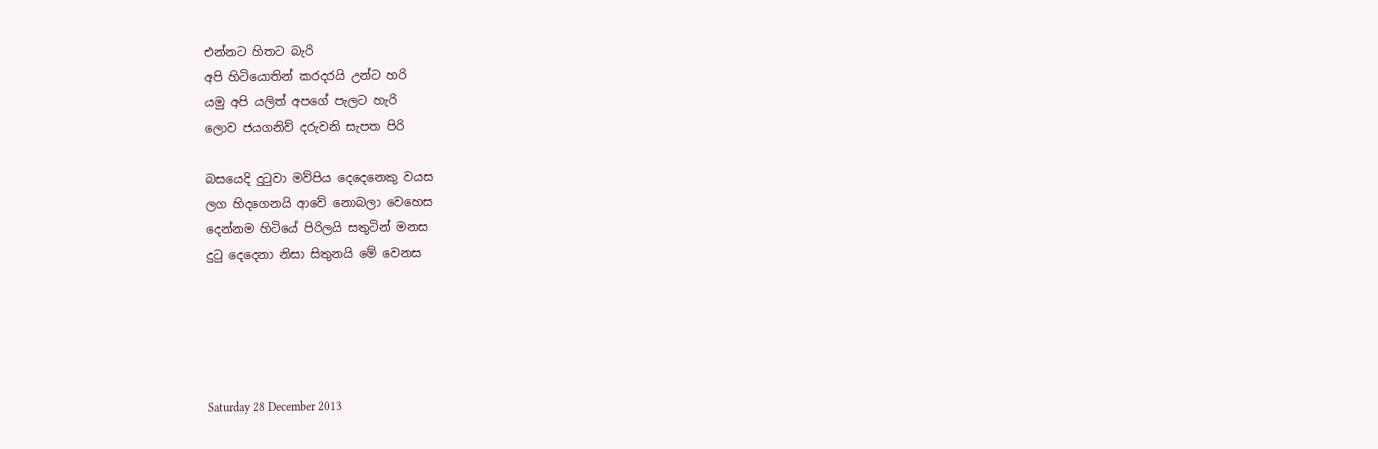එන්නට හිතට බැරි
අපි හිටියොතින් කරදරයි උන්ට හරි
යමු අපි යලිත් අපගේ පැලට හැරි
ලොව ජයගනිව් දරුවනි සැපත පිරි

බසයෙදි දු‍ටුවා මව්පිය දෙදෙනෙකු වයස
ලග හිදගෙනයි ආවේ නොබලා වෙහෙස
දෙන්නම හිටියේ පිරිලයි සතුටින් මනස
දු‍ටු දෙදෙනා නිසා සිතුනයි මේ වෙනස





Saturday 28 December 2013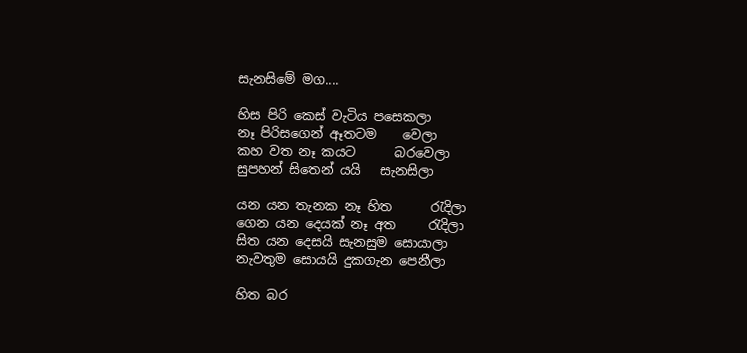සැනසිමේ මග....

හිස පිරි කෙස් වැටිය පසෙකලා
නෑ පිරිසගෙන් ඈතටම    වෙලා
කහ වත නෑ කයට      බරවෙලා
සුපහන් සිතෙන් යයි   සැනසිලා

යන යන තැනක නෑ හිත ‍     රැදිලා
ගෙන යන දෙයක් නෑ අත     ‍රැදිලා
සිත යන දෙසයි සැනසුම සොයාලා
නැවතුම සොයයි දුකගැන පෙනීලා

හිත බර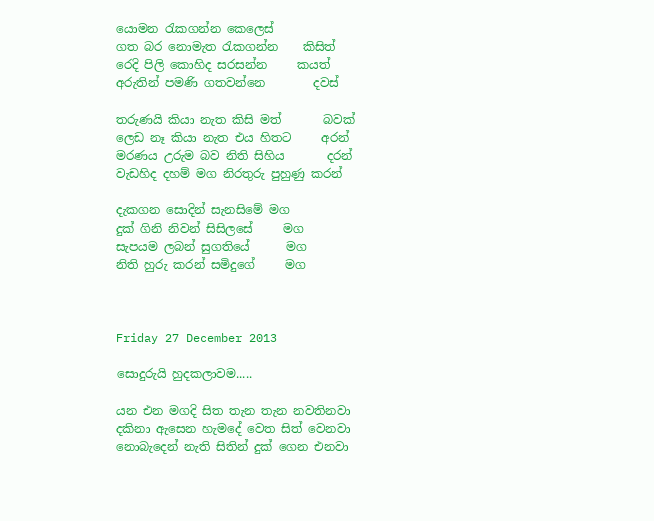යොමන ‍රැකගන්න කෙලෙස්
ගත බර නොමැත ‍රැකගන්න    කිසිත්
රෙදි පිලි කොහිද සරසන්න     කයත්
අරුතින් පමණි ගතවන්නෙ        දවස්

තරුණයි කියා නැත කිසි මත්       බවක්
ලෙඩ නෑ කියා නැත එය හිතට     අරන්
මරණය උරුම බව නිති සිහිය       දරන්
වැඩහිද දහම් මග නිරතුරු පුහුණු කරන්

දැකගන සොදින් සැනසිමේ මග
දුක් ගිනි නිවන් සිසිලසේ     මග
සැපයම ලබන් සුගතියේ      මග
නිති හුරු කරන් සමිදුගේ     මග



Friday 27 December 2013

සොදුරුයි හුදකලාවම.....

යන එන මගදි සිත තැන තැන නවතිනවා
දකිනා ඇසෙන හැමදේ වෙත සිත් වෙනවා
නොබැදෙන් නැති සිතින් දුක් ගෙන එනවා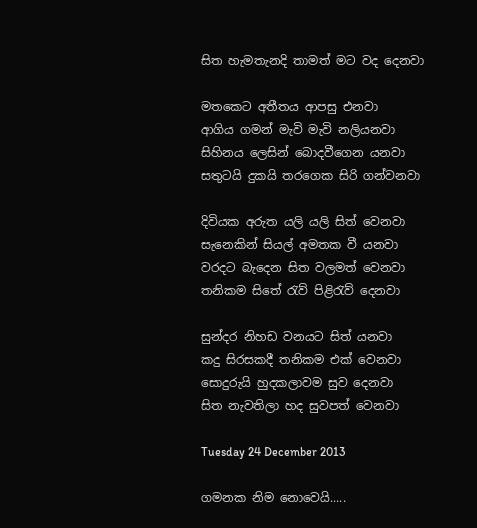සිත හැමතැනදි තාමත් මට වද දෙනවා

මතකෙට අතීතය ආපසු එනවා
ආගිය ගමන් මැවි මැවි නලියනවා
සිහිනය ලෙසින් බොදවීගෙන යනවා
සතුටයි දුකයි තරගෙක සිරි ගන්වනවා

දිවියක අරුත යලි යලි සිත් වෙනවා
සැනෙකින් සියල් අමතක වී යනවා
වරදට බැදෙන සිත වලමත් වෙනවා
තනිකම සිතේ ‍රැව් පිළි‍රැව් දෙනවා

සුන්දර නිහඩ වනයට සිත් යනවා
කදු සිරසකදී තනිකම එක් වෙනවා
සොදුරුයි හුදකලාවම සුව දෙනවා
සිත නැවතිලා හද සුවපත් වෙනවා

Tuesday 24 December 2013

ගමනක නිම නොවෙයි.....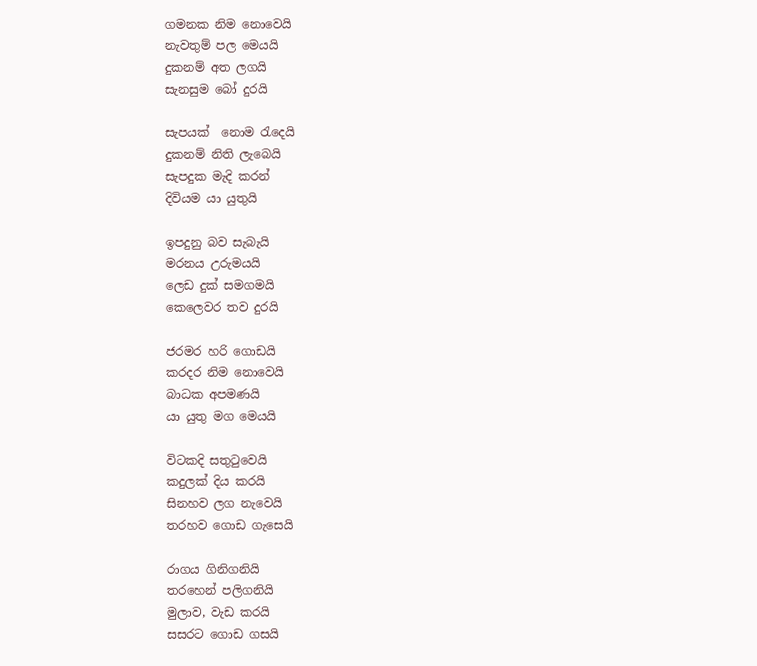ගමනක නිම නොවෙයි
නැවතුම් පල මෙයයි
දුකනම් අත ලගයි
සැනසුම බෝ දුරයි

සැපයක්  නොම ‍රැදෙයි
දුකනම් නිති ලැබෙයි
සැපදුක මැදි කරන්
දිවියම යා යුතුයි

ඉපදුනු බව සැබැයි
මරනය උරුමයයි
ලෙඩ දුක් සමගමයි
කෙලෙවර තව දුරයි

ජරමර හරි ගොඩයි
කරදර නිම නොවෙයි
බාධක අපමණයි
යා යුතු මග මෙයයි

විටකදි සතු‍ටුවෙයි
කදුලක් දිය කරයි
සිනහව ලග නැවෙයි
තරහව ගොඩ ගැසෙයි

රාගය ගිනිගනියි
තරහෙන් පලිගනියි
මුලාව, වැඩ කරයි
සසරට ගොඩ ගසයි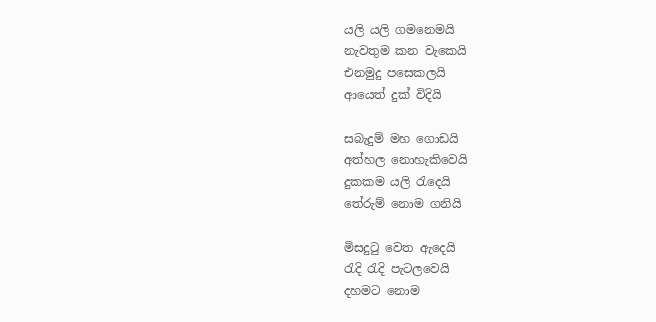යලි යලි ගමනෙමයි
නැවතුම කන වැකෙයි
එනමුදු පසෙකලයි
ආයෙත් දුක් විදියි

සබැදුම් මහ ගොඩයි
අත්හල නොහැකිවෙයි
දුකකම යලි ‍රැදෙයි
තේරුම් නොම ගනියි

මිසදු‍ටු වෙත ඇදෙයි
රැදි ‍රැදි පැටලවෙයි
දහමට නොම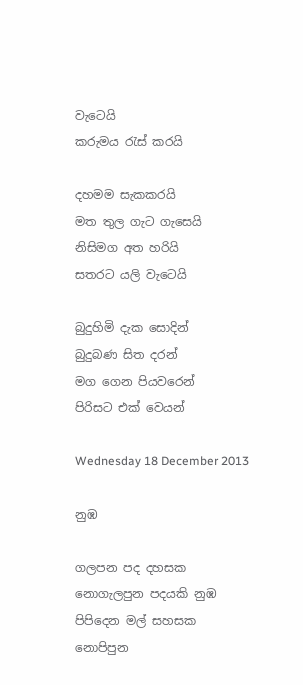වැටෙයි
කරුමය ‍රැස් කරයි

දහමම සැකකරයි
මත තුල ගැට ගැසෙයි
නිසිමග අත හරියි
සතරට යලි වැටෙයි

බුදුහිමි දැක සොදින්
බුදුබණ සිත දරන්
මග ගෙන පියවරෙන්
පිරිසට එක් වෙයන්

Wednesday 18 December 2013

නුඹ

ගලපන පද දහසක
නොගැලපුන පදයකි නුඹ
පිපිදෙන මල් සහසක
නොපිපුන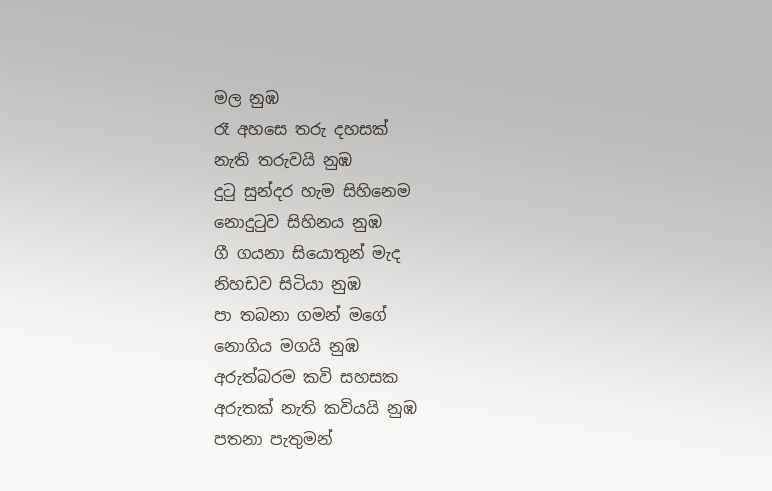මල නුඹ
රෑ අහසෙ තරු දහසක්
නැති තරුවයි නුඹ
දු‍ටු සුන්දර හැම සිහිනෙම
නොදු‍ටුව සිහිනය නුඹ
ගී ගයනා සියොතුන් මැද
නිහඩව සිටියා නුඹ
පා තබනා ගමන් මගේ
නොගිය මගයි නුඹ
අරුත්බරම කවි සහසක
අරුතක් නැති කවියයි නුඹ
පතනා පැතුමන්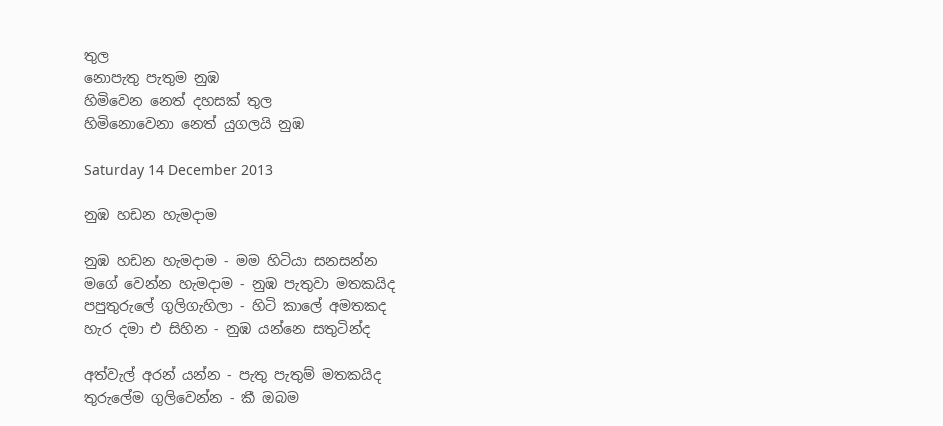තුල
නොපැතු පැතුම නුඹ
හිමිවෙන නෙත් දහසක් තුල
හිමිනොවෙනා නෙත් යුගලයි නුඹ

Saturday 14 December 2013

නුඹ හඩන හැමදාම

නුඹ හඩන හැමදාම - මම හිටියා සනසන්න
මගේ වෙන්න හැමදාම - නුඹ පැතුවා මතකයිද
පපුතුරුලේ ගුලිගැහිලා - හිටි කාලේ අමතකද
හැර දමා එ සිහින - නුඹ යන්නෙ සතුටින්ද

අත්වැල් අරන් යන්න - පැතු පැතුම් මතකයිද
තුරුලේම ගුලිවෙන්න - කී ඔබම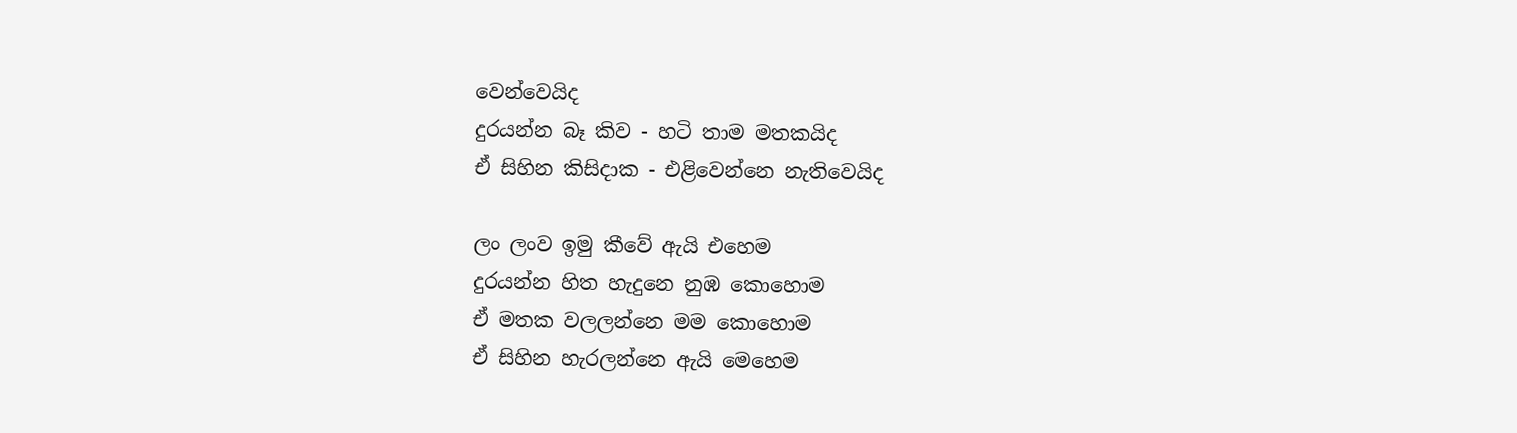වෙන්වෙයිද
දුරයන්න බෑ කිව - හටි තාම මතකයිද
ඒ සිහින කිසිදාක - එළිවෙන්නෙ නැතිවෙයිද

ලං ලංව ඉමු කීවේ ඇයි එහෙම
දුරයන්න හිත හැදුනෙ නුඹ කොහොම
ඒ මතක වලලන්නෙ මම කොහොම
ඒ සිහින හැරලන්නෙ ඇයි මෙහෙම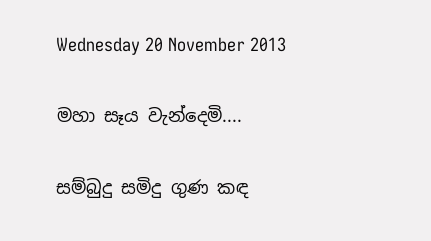Wednesday 20 November 2013

මහා සෑය වැන්දෙමි....

සම්බුදු සමිදු ගුණ කඳ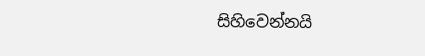සිහිවෙන්නයි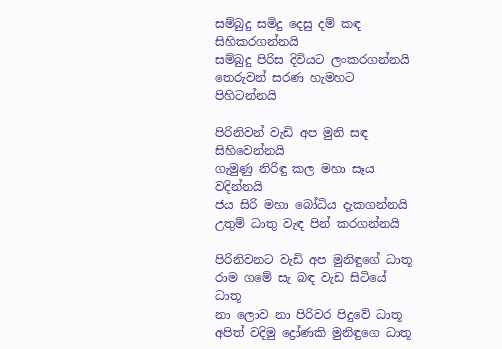සම්බුදු සමිදු දෙසු දම් කඳ සිහිකරගන්නයි
සම්බුදු පිරිස දිවියට ලංකරගන්නයි
තෙරුවන් සරණ හැමහට පිහිටන්නයි

පිරිනිවන් වැඩි අප මුනි සඳ සිහිවෙන්නයි
ගැමුණු නිරිඳු කල මහා සෑය වදින්නයි
ජය සිරි මහා බෝධිය දැකගන්නයි
උතුම් ධාතු වැඳ පින් කරගන්නයි

පිරිනිවනට වැඩි අප මුනිඳුගේ ධාතූ
රාම ගමේ සැ බඳ වැඩ සිටියේ ධාතූ
නා ලොව නා පිරිවර පිදුවේ ධාතූ
අපිත් වදිමු ද්‍රෝණකි මුනිඳුගෙ ධාතූ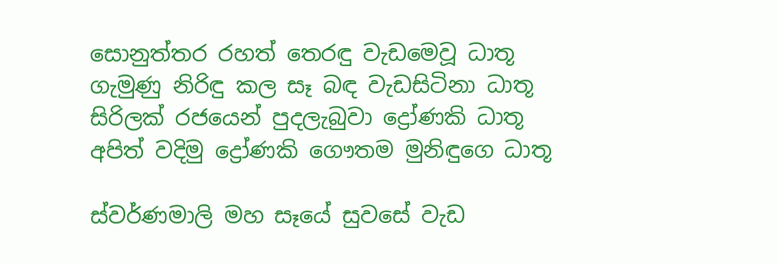සොනුත්තර රහත් තෙරඳු වැඩමෙවූ ධාතූ
ගැමුණු නිරිඳු කල සෑ බඳ වැඩසිටිනා ධාතූ
සිරිලක් රජයෙන් පුදලැබුවා ද්‍රෝණකි ධාතූ
අපිත් වදිමු ද්‍රෝණකි ගෞතම මුනිඳුගෙ ධාතූ

ස්වර්ණමාලි මහ සෑයේ සුවසේ වැඩ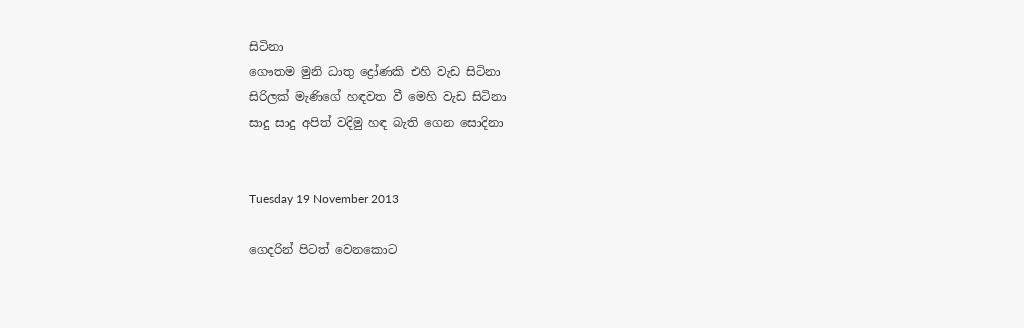සිටිනා
ගෞතම මුනි ධාතු ද්‍රෝණකි එහි වැඩ සිටිනා
සිරිලක් මැණිගේ හඳවත වී මෙහි වැඩ සිටිනා
සාදු සාදු අපිත් වදිමු හඳ බැති ගෙන සොදිනා


Tuesday 19 November 2013

ගෙදරින් පිටත් වෙනකොට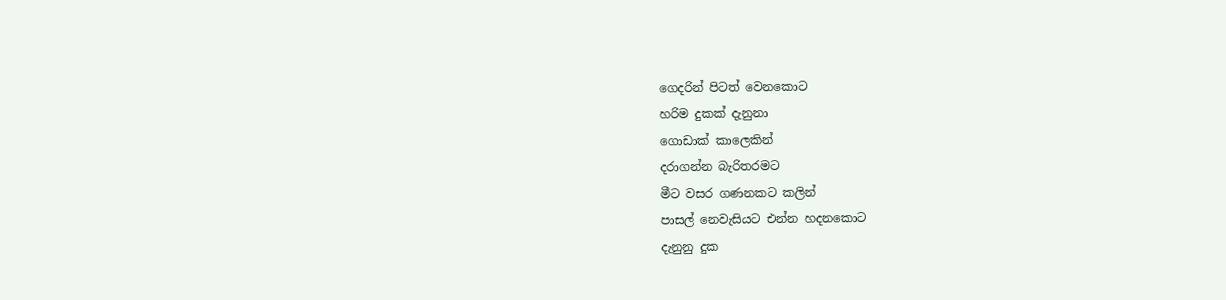ගෙදරින් පිටත් වෙනකොට
හරිම දුකක් දැනුනා
ගොඩාක් කාලෙකින්
දරාගන්න බැරිතරමට
මීට වසර ගණනකට කලින්
පාසල් නෙවැසියට එන්න හදනකොට
දැනුනු දුක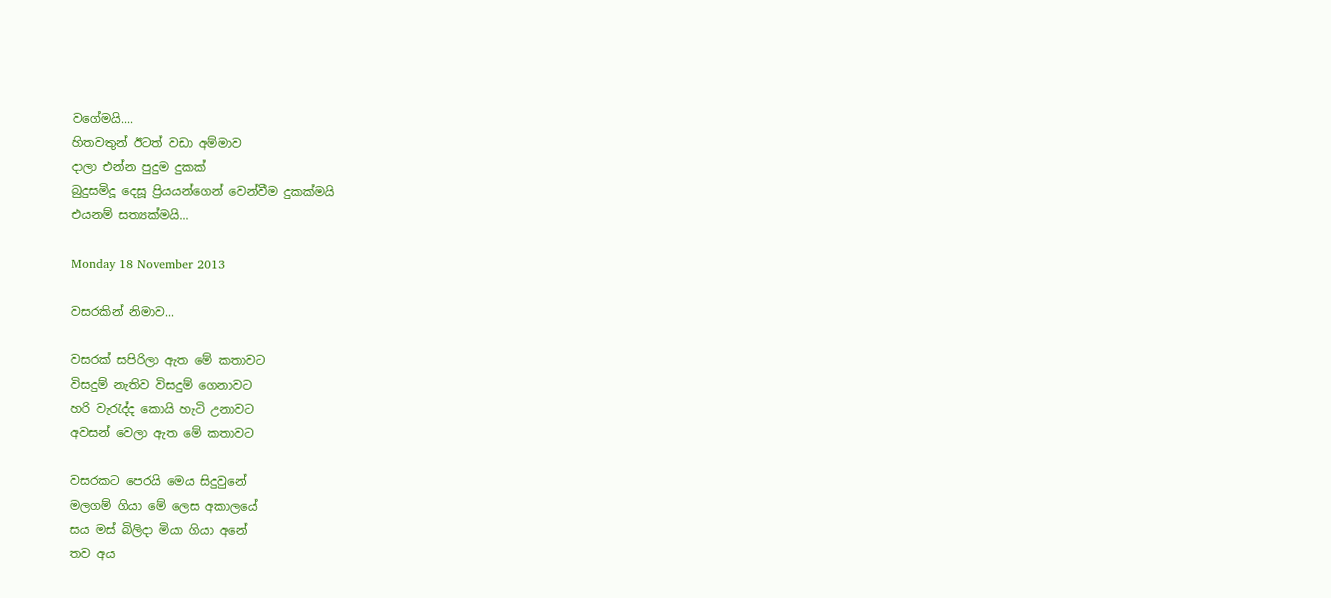වගේමයි....
හිතවතුන් ඊටත් වඩා අම්මාව
දාලා එන්න පුදුම දුකක්
බුදුසමිදූ දෙසූ ප්‍රියයන්ගෙන් වෙන්වීම දුකක්මයි
එයනම් සත්‍යක්මයි...

Monday 18 November 2013

වසරකින් නිමාව...

වසරක් සපිරිලා ඇත මේ කතාවට
විසදුම් නැතිව විසදුම් ගෙනාවට
හරි වැ‍රැද්ද කොයි හැටි උනාවට
අවසන් වෙලා ඇත මේ කතාවට

වසරකට පෙරයි මෙය සිදුවුනේ
මලගම් ගියා මේ ලෙස අකාලයේ
සය මස් බිලිදා මියා ගියා අනේ
තව අය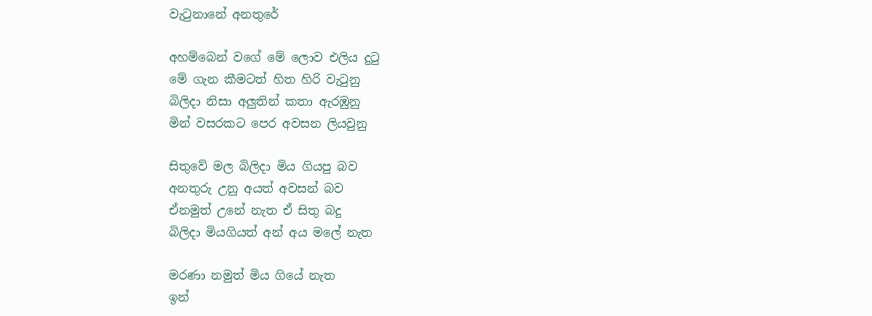වැ‍ටුනානේ අනතුරේ

අහම්බෙන් වගේ මේ ලොව එලිය දු‍ටු
මේ ගැන කීමටත් හිත හිරි වැ‍ටුනු
බිලිදා නිසා අලුතින් කතා ඇරඹුනු
මින් වසරකට පෙර අවසන ලියවුනු

සිතුවේ මල බිලිදා මිය ගියපු බව
අනතුරු උනු අයත් අවසන් බව
ඒනමුත් උනේ නැත ඒ සිතු බදු
බිලිදා මියගියත් අන් අය මලේ නැත

මරණා නමුත් මිය ගියේ නැත
ඉන්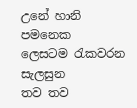උනේ හානි පමනෙක
ලෙසටම ‍රැකවරන සැලසුන
තව තව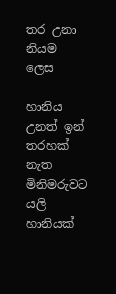තර උනා නියම ලෙස

හානිය උනත් ඉන් තරහක් නැත
මිනිමරුවට යලි හානියක්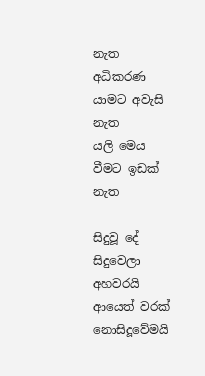නැත
අධිකරණ යාමට අවැසි නැත
යලි මෙය වීමට ඉඩක් නැත

සිදුවූ දේ සිදුවෙලා අහවරයි
ආයෙත් වරක් නොසිදූවේමයි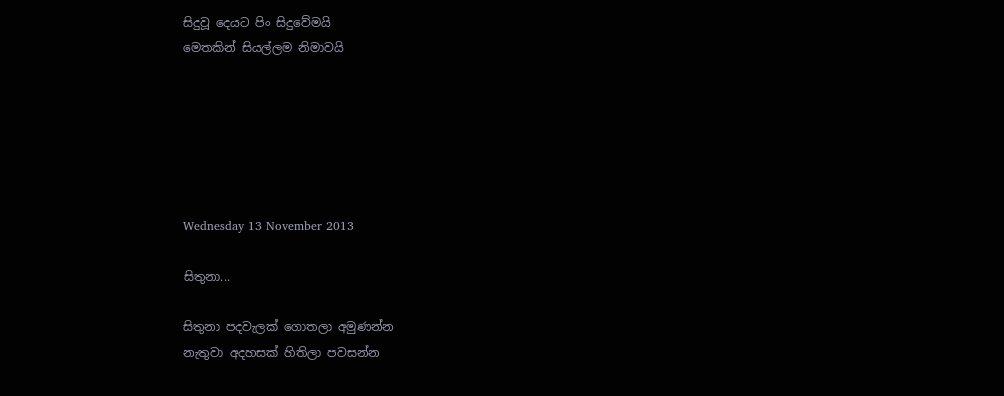සිදුවූ දෙයට පිං සිදුවේමයි
මෙතකින් සියල්ලම නිමාවයි






Wednesday 13 November 2013

සිතුනා...

සිතුනා පදවැලක් ගොතලා අමුණන්න
නැතුවා අදහසක් හිතිලා පවසන්න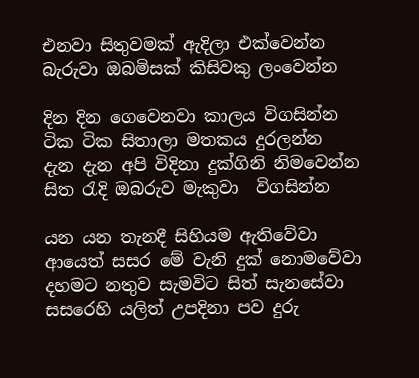එනවා සිතුවමක් ඇදිලා එක්වෙන්න
බැරුවා ඔබමිසක් කිසිවකු ලංවෙන්න

දින දින ගෙවෙනවා කාලය විගසින්න
ටික ටික සිතාලා මතකය දුරලන්න
දැන දැන අපි විදිනා දුක්ගිනි නිමවෙන්න
සිත ‍රැදි ඔබරුව මැකුවා  විගසින්න

යන යන තැනදී සිහියම ඇතිවේවා
ආයෙත් සසර මේ වැනි දුක් නොමවේවා
දහමට නතුව සැමවිට සිත් සැනසේවා
සසරෙහි යලිත් උපදිනා පව දුරු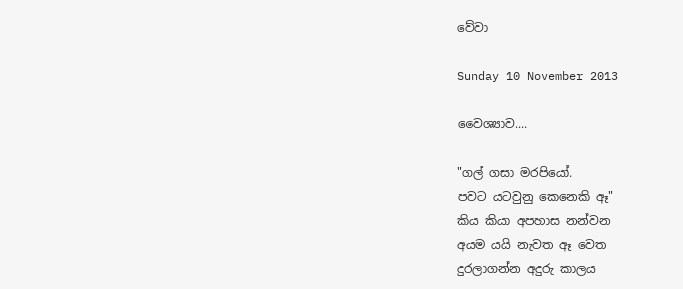වේවා

Sunday 10 November 2013

වෛශ්‍යාව....

"ගල් ගසා මරපියෝ.
පවට යටවුනු කෙනෙකි ඈ"
කිය කියා අපහාස නන්වන
අයම යයි නැවත ඈ වෙත
දුරලාගන්න අදුරු කාලය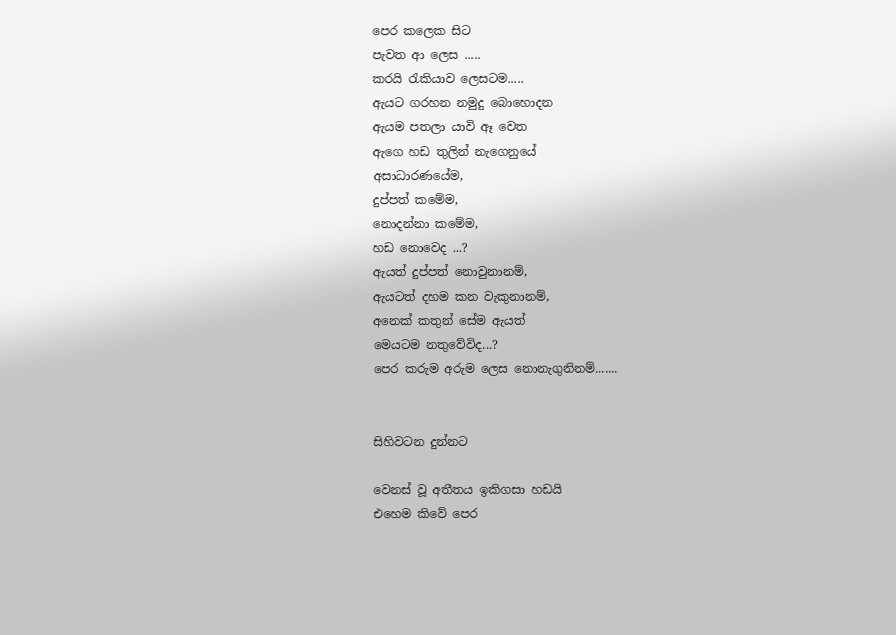පෙර කලෙක සිට
පැවත ආ ලෙස .....
කරයි ‍රැකියාව ලෙසටම.....
ඇයට ගරහන නමුදු බොහොදන
ඇයම පතලා යාවි ඈ වෙත
ඇගෙ හඩ තුලින් නැගෙනුයේ
අසාධාරණයේම,
දුප්පත් කමේම,
නොදන්නා කමේම,
හඩ නොවෙද ...?
ඇයත් දුප්පත් නොවුනානම්,
ඇයටත් දහම කන වැකුනානම්,
අනෙක් කතුන් සේම ඇයත්
මෙයටම නතුවේවිද...?
පෙර කරුම අරුම ලෙස නොනැගුනිනම්.......


සිහිවටන දුන්නට

වෙනස් වූ අතීතය ඉකිගසා හඩයි
එහෙම කිවේ පෙර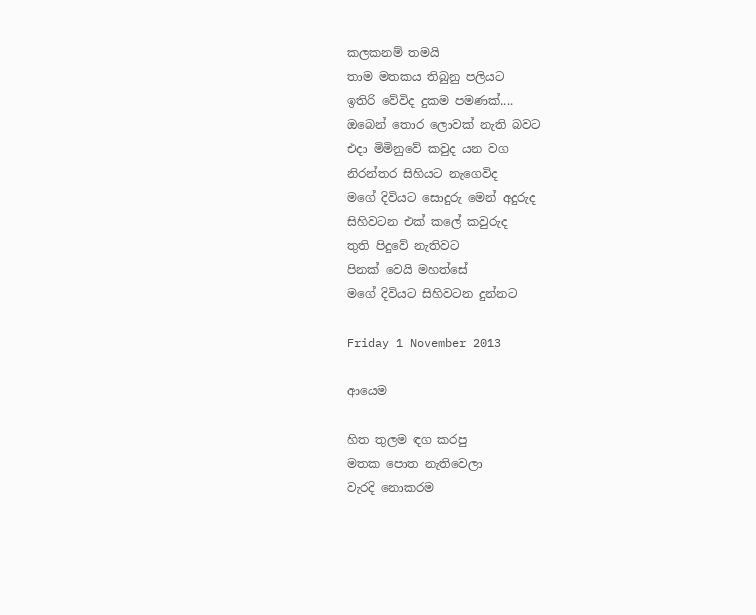කලකනම් තමයි
තාම මතකය තිබුනු පලියට
ඉතිරි වේවිද දුකම පමණක්....
ඔබෙන් තොර ලොවක් නැති බවට
එදා මිමිනුවේ කවුද යන වග
නිරන්තර සිහියට නැගෙවිද
මගේ දිවියට සොදුරු මෙන් අදුරුද
සිහිවටන එක් කලේ කවුරුද
තුති පිදුවේ නැතිවට
පිනක් වෙයි මහත්සේ
මගේ දිවියට සිහිවටන දුන්නට

Friday 1 November 2013

ආයෙම

හිත තුලම ඳග කරපු
මතක පොත නැතිවෙලා
වැරදි නොකරම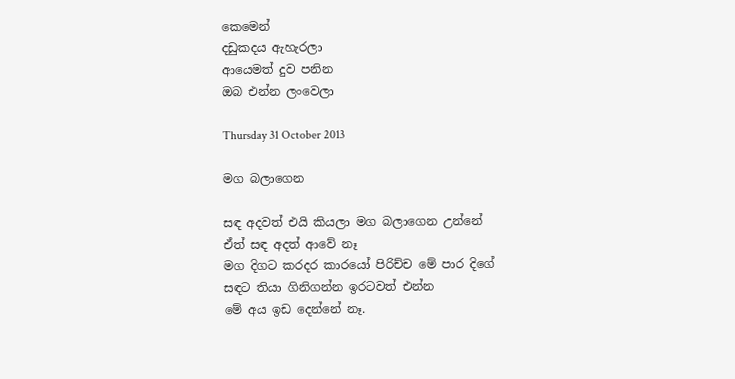කෙමෙන්
දඩුකදය ඇහැරලා
ආයෙමත් දුව පනින
ඔබ එන්න ලංවෙලා

Thursday 31 October 2013

මග බලාගෙන

සඳ අදවත් එයි කියලා මග බලාගෙන උන්නේ
ඒත් සඳ අදත් ආවේ නෑ
මග දිගට කරදර කාරයෝ පිරිච්ච මේ පාර දිගේ
සඳට තියා ගිනිගන්න ඉරටවත් එන්න
මේ අය ඉඩ දෙන්නේ නෑ.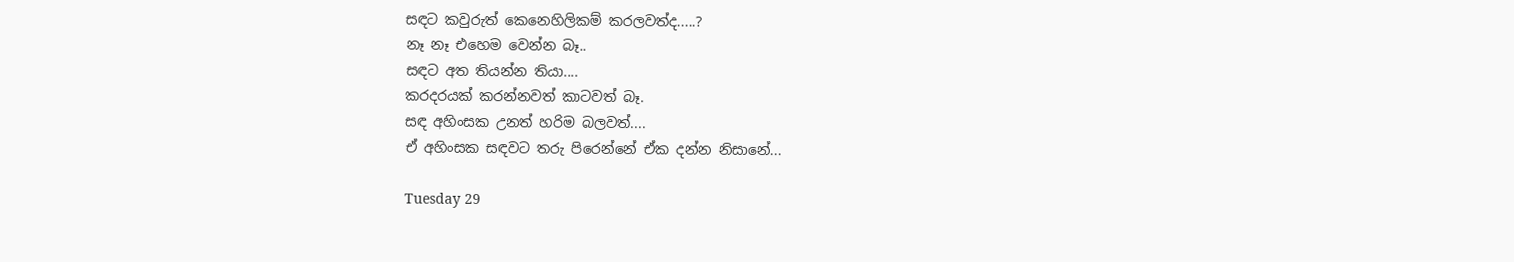සඳට කවුරුත් කෙනෙහිලිකම් කරලවත්ද.....?
නෑ නෑ එහෙම වෙන්න බෑ..
සඳට අත තියන්න තියා....
කරදරයක් කරන්නවත් කාටවත් බෑ.
සඳ අහිංසක උනත් හරිම බලවත්....
ඒ අහිංසක සඳවට තරු පිරෙන්නේ ඒක දන්න නිසානේ...

Tuesday 29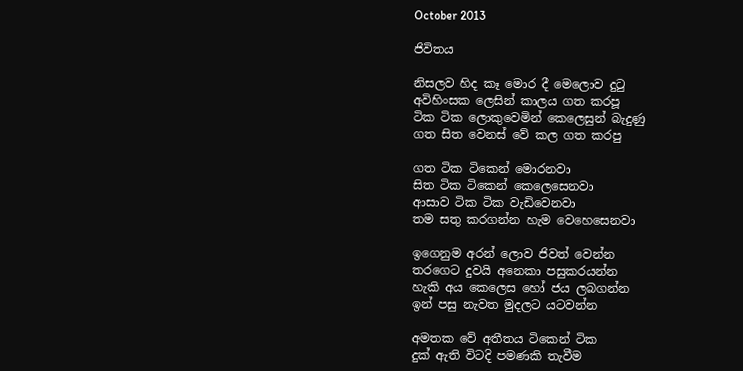October 2013

ජිවිතය

නිසලව හිද කෑ මොර දී මෙලොව දු‍ටු
අවිහිංසක ලෙසින් කාලය ගත කරපූ
ටික ටික ලොකුවෙමින් කෙලෙසුන් බැදුණු
ගත සිත වෙනස් වේ කල ගත කරපු

ගත ටික ටිකෙන් මොරනවා
සිත ටික ටිකෙන් කෙලෙසෙනවා
ආසාව ටික ටික වැඩිවෙනවා
තම සතු කරගන්න හැම වෙහෙසෙනවා

ඉගෙනුම අරන් ලොව ජිවත් වෙන්න
තරගෙට දුවයි අනෙකා පසුකරයන්න
හැකි අය කෙලෙස හෝ ජය ලබගන්න
ඉන් පසු නැවත මුදලට යටවන්න

අමතක වේ අතීතය ටිකෙන් ටික
දුක් ඇති විටදි පමණකි තැවීම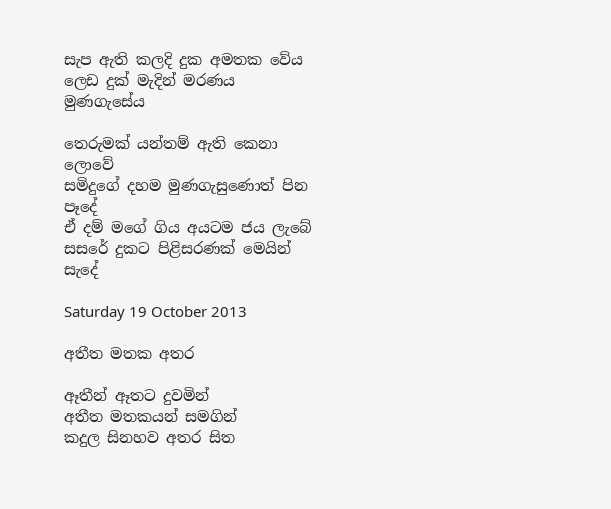සැප ඇති කලදි දුක අමතක වේය
ලෙඩ දුක් මැදින් මරණය මුණගැසේය

තෙරුමක් යන්තම් ඇති කෙනා ලොවේ
සමිදුගේ දහම මුණගැසුණොත් පින පෑදේ
ඒ දම් මගේ ගිය අයටම ජය ලැබේ
සසරේ දුකට පිළිසරණක් මෙයින් සැදේ

Saturday 19 October 2013

අතීත මතක අතර

ඈතීන් ඈතට දුවමින්
අතීත මතකයන් සමගින්
කදුල සිනහව අතර සිත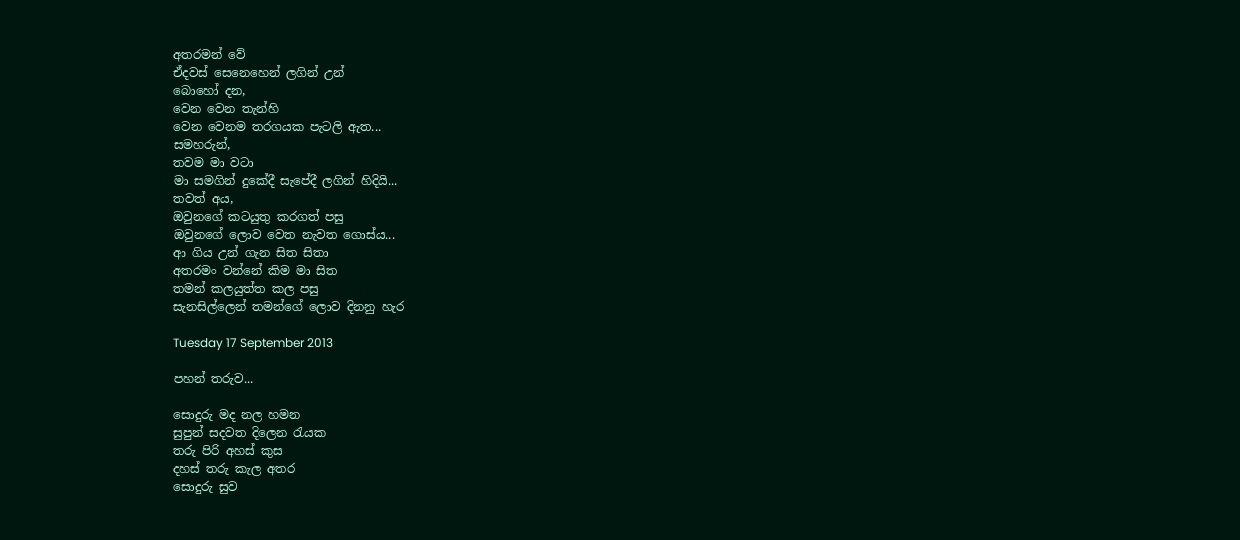අතරමන් වේ
ඒදවස් සෙනෙහෙන් ලගින් උන්
බොහෝ දන,
වෙන වෙන තැන්හි
වෙන වෙනම තරගයක පැටලි ඇත...
සමහරුන්,
තවම මා වටා
මා සමගින් දුකේදී සැපේදී ලගින් හිදියි...
තවත් අය,
ඔවුනගේ කටයුතු කරගත් පසු
ඔවුනගේ ලොව වෙත නැවත ගොස්ය...
ආ ගිය උන් ගැන සිත සිතා
අතරමං වන්නේ කිම මා සිත
තමන් කලයුත්ත කල පසු
සැනසිල්ලෙන් තමන්ගේ ලොව දිනනු හැර

Tuesday 17 September 2013

පහන් තරුව...

සොදුරු මද නල හමන
සුපුන් සදවත දිලෙන ‍රැයක
තරු පිරි අහස් කුස
දහස් තරු කැල අතර
සොදුරු සුව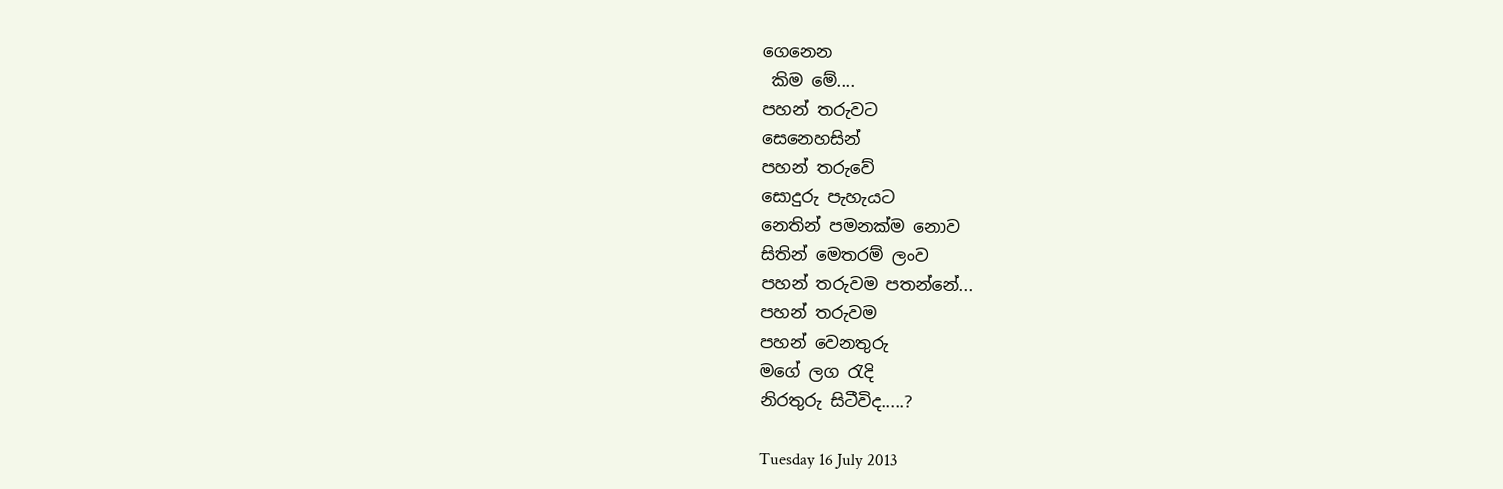ගෙනෙන
 කිම මේ....
පහන් තරුවට
සෙනෙහසින්
පහන් තරුවේ
සොදුරු පැහැයට
නෙතින් පමනක්ම නොව
සිතින් මෙතරම් ලංව
පහන් තරුවම පතන්නේ...
පහන් තරුවම
පහන් වෙනතුරු
මගේ ලග ‍රැදි
නිරතුරු ‍සිටීවිද.....?

Tuesday 16 July 2013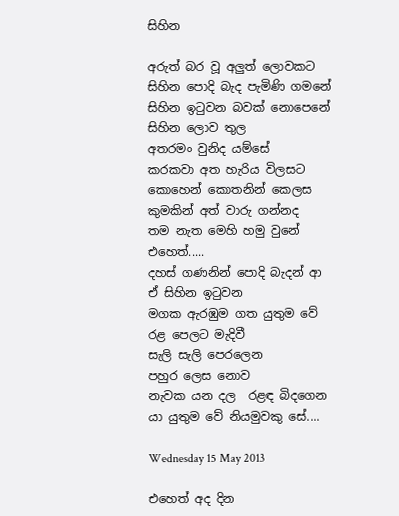සිහින

අරුත් බර වූ අලුත් ලොවකට
සිහින පොදි බැද පැමිණි ගමනේ
සිහින ඉ‍ටුවන බවක් නොපෙනේ
සිහින ලොව තුල
අතරමං වුනිද යම්සේ
කරකවා අත හැරිය විලසට
කොහෙන් කොතනින් කෙලස
කුමකින් අත් වාරු ගන්නද
තම නැත මෙහි හමු වුනේ
එහෙත්.....
දහස් ගණනින් පොදි බැදන් ආ
ඒ සිහින ඉ‍ටුවන
මගක ඇරඹුම ගත යුතුම වේ
රළ පෙලට මැදිවී
සැලි සැලි පෙරලෙන
පහුර ලෙස නොව
නැවක යන දල  රළඳ බිදගෙන
යා යුතුම වේ නියමුවකු සේ....

Wednesday 15 May 2013

එහෙත් අද දින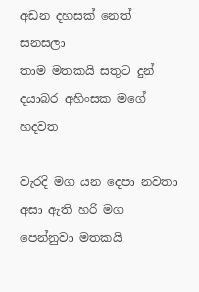අඩන දහසක් නෙත් සනසලා
තාම මතකයි සතුට දුන්
දයාබර අහිංසක මගේ හදවත

වැරදි මග යන දෙපා නවතා
අසා ඇති හරි මග පෙන්නුවා මතකයි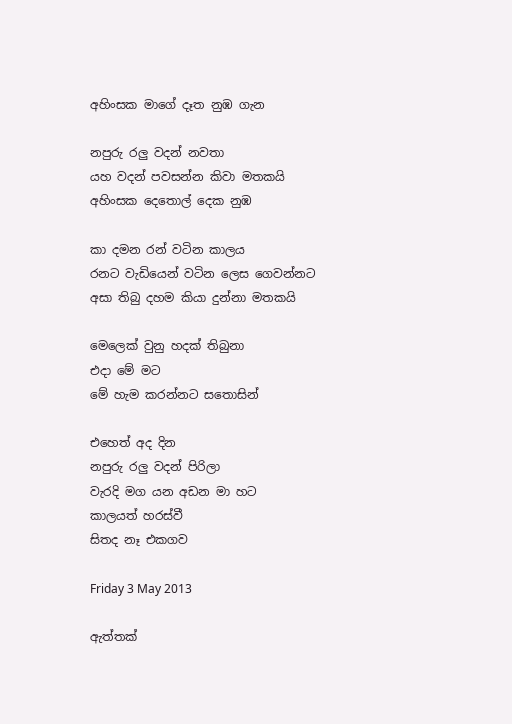අහිංසක මාගේ දෑත නුඹ ගැන

නපුරු රලු වදන් නවතා
යහ වදන් පවසන්න කිවා මතකයි
අහිංසක දෙතොල් දෙක නුඹ

කා දමන රන් වටින කාලය
රනට වැඩියෙන් වටින ලෙස ගෙවන්නට
අසා තිබු දහම කියා දුන්නා මතකයි

මෙලෙක් වුනු හදක් තිබුනා
එදා මේ මට
මේ හැම කරන්නට සතොසින්

එහෙත් අද දින
නපුරු රලු වදන් පිරිලා
වැරදි මග යන අඩන මා හට
කාලයත් හරස්වී
සිතද නෑ එකගව

Friday 3 May 2013

ඇත්තක්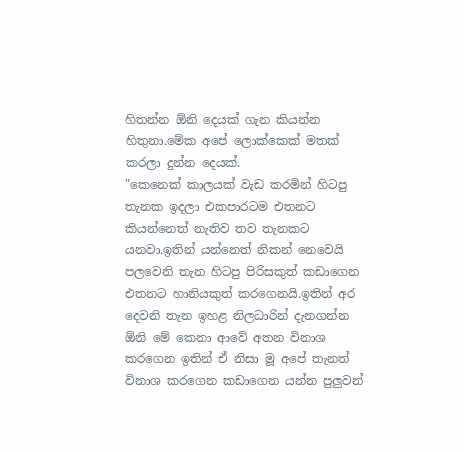හිතන්න ඕනි දෙයක් ගැන කියන්න හිතුනා.මේක අපේ ලොක්කෙක් මතක් කරලා දුන්න දෙයක්.
"කෙනෙක් කාලයක් වැඩ කරමින් හිටපු තැනක ඉදලා එකපාරටම එතනට කියන්නෙත් නැතිව තව තැනකට යනවා.ඉතින් යන්නෙත් නිකන් නෙවෙයි පලවෙනි තැන හිටපු පිරිසකුත් කඩාගෙන එතනට හානියකුත් කරගෙනයි.ඉතින් අර දෙවනි තැන ඉහළ නිලධාරින් දැනගන්න ඕනි මේ කෙනා ආවේ අතන විනාශ කරගෙන ඉතින් ඒ නිසා මූ අපේ තැනත් විනාශ කරගෙන කඩාගෙන යන්න පුලුවන්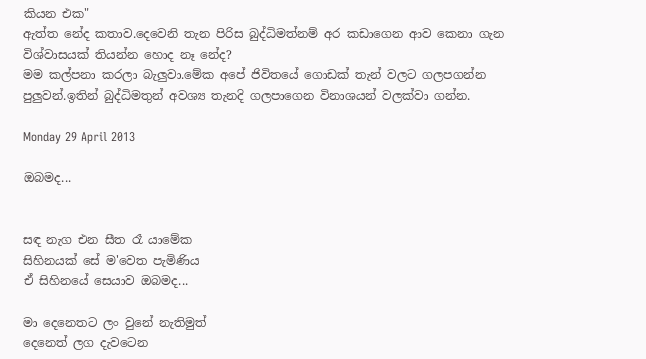කියන එක"
ඇත්ත නේද කතාව.දෙවෙනි තැන පිරිස බුද්ධිමත්නම් අර කඩාගෙන ආව කෙනා ගැන විශ්වාසයක් තියන්න හොද නෑ නේද?
මම කල්පනා කරලා බැලුවා.මේක අපේ ජිවිතයේ ගොඩක් තැන් වලට ගලපගන්න පුලුවන්.ඉතින් බුද්ධිමතුන් අවශ්‍ය තැනදි ගලපාගෙන විනාශයන් වලක්වා ගන්න.

Monday 29 April 2013

ඔබමද...


සඳ නැග එන සීත රෑ යාමේක
සිහිනයක් සේ ම'වෙත පැමිණිය
ඒ සිහිනයේ සෙයාව ඔබමද...

මා දෙනෙතට ලං වුනේ නැතිමුත්
දෙනෙත් ලග දැවටෙන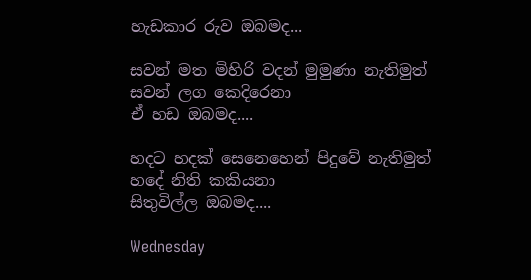හැඩකාර රුව ඔබමද...

සවන් මත මිහිරි වදන් මුමුණා නැතිමුත්
සවන් ලග කෙදිරෙනා
ඒ හඩ ඔබමද....

හදට හදක් සෙනෙහෙන් පිදුවේ නැතිමුත්
හදේ නිති කකියනා
සිතුවිල්ල ඔබමද....

Wednesday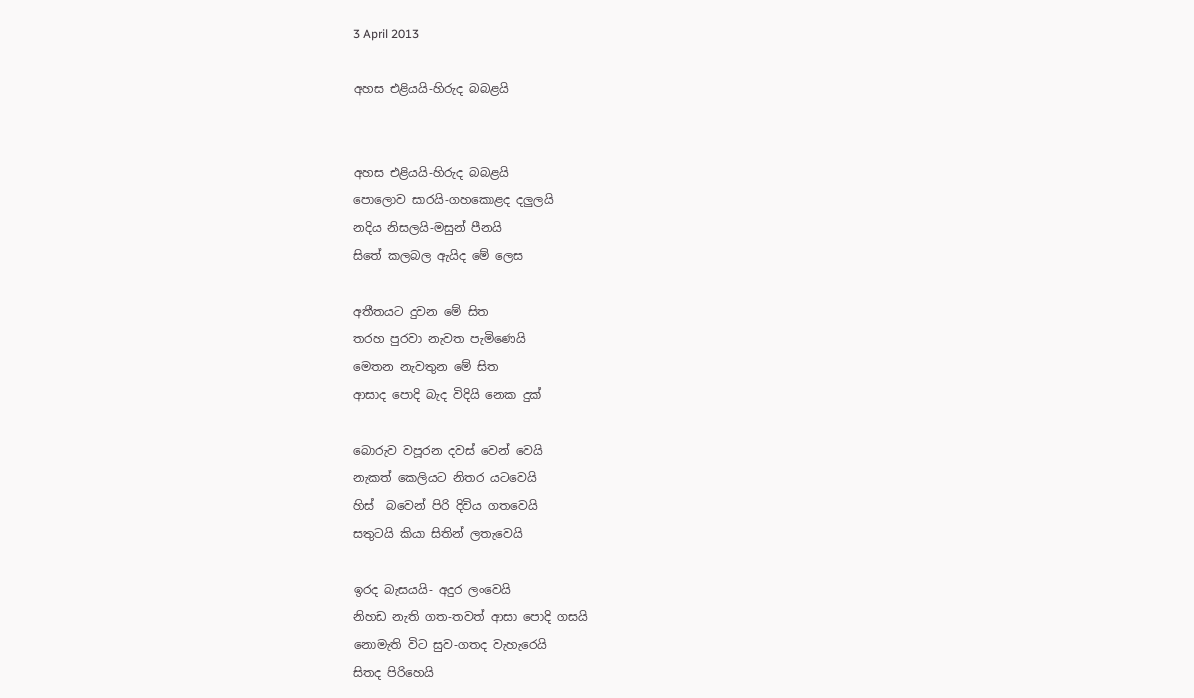3 April 2013

අහස එළියයි-හිරුද බබළයි


අහස එළියයි-හිරුද බබළයි
පොලොව සාරයි-ගහකොළද දලුලයි
නදිය නිසලයි-මසුන් පීනයි
සිතේ කලබල ඇයිද මේ ලෙස

අතීතයට දුවන මේ සිත
තරහ පුරවා නැවත පැමිණෙයි
මෙතන නැවතුන මේ සිත
ආසාද පොදි බැද විදියි නෙක දුක්

බොරුව වපූරන දවස් වෙන් වෙයි
නැකත් කෙලියට නිතර යටවෙයි
හිස්  බවෙන් පිරි දිවිය ගතවෙයි
සතුටයි කියා සිතින් ලතැවෙයි

ඉරද බැසයයි- අදුර ලංවෙයි
නිහඩ නැති ගත-තවත් ආසා පොදි ගසයි
නොමැති විට සුව-ගතද වැහැරෙයි
සිතද පිරිහෙයි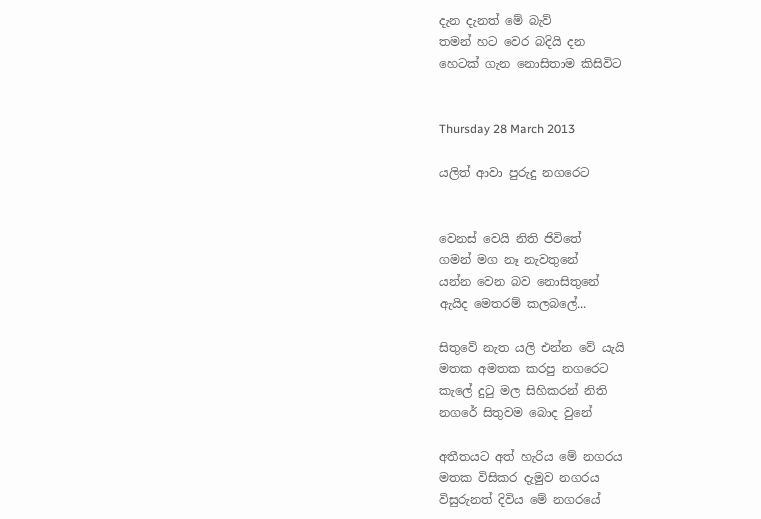දැන දැනත් මේ බැව්
තමන් හට වෙර බදියි දන
හෙටක් ගැන නොසිතාම කිසිවිට


Thursday 28 March 2013

යලිත් ආවා පුරුදු නගරෙට


වෙනස් වෙයි නිති ජිවිතේ
ගමන් මග නෑ නැවතුනේ
යන්න වෙන බව නොසිතුනේ
ඇයිද මෙතරම් කලබලේ...

සිතුවේ නැත යලි එන්න වේ යැයි
මතක අමතක කරපු නගරෙට
කැලේ දු‍ටු මල සිහිකරන් නිති
නගරේ සිතුවම බොද වුනේ

අතීතයට අත් හැරිය මේ නගරය
මතක විසිකර දැමුව නගරය
විසුරුනත් දිවිය මේ නගරයේ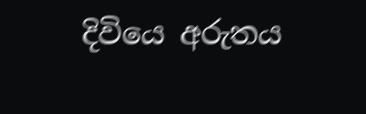දිවියෙ අරුතය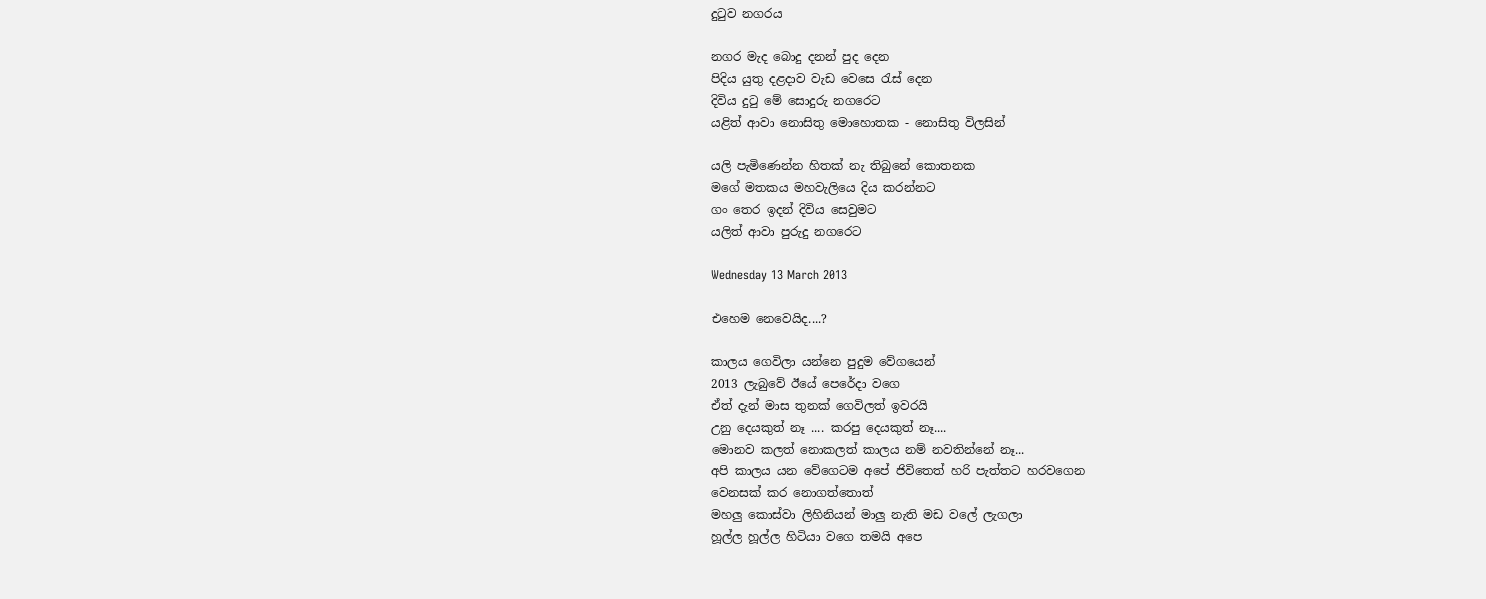දු‍ටුව නගරය

නගර මැද බොදු දනන් පුද දෙන
පිදිය යුතු දළදාව වැඩ වෙසෙ ‍රැස් දෙන
දිවිය දු‍ටු මේ සොදුරු නගරෙට
යළිත් ආවා නොසිතු මොහොතක - නොසිතු විලසින්

යලි පැමිණෙන්න හිතක් නැ තිබුනේ කොතනක
මගේ මතකය මහවැලියෙ දිය කරන්නට
ගං තෙර ඉදන් දිවිය සෙවුමට
යලිත් ආවා පුරුදු නගරෙට

Wednesday 13 March 2013

එහෙම නෙවෙයිද....?

කාලය ගෙවිලා යන්නෙ පුදුම වේගයෙන්
2013 ලැබුවේ ඊයේ පෙරේදා වගෙ
ඒත් දැන් මාස තුනක් ගෙවිලත් ඉවරයි
උනු දෙයකුත් නෑ .... කරපු දෙයකුත් නෑ....
මොනව කලත් නොකලත් කාලය නම් නවතින්නේ නෑ...
අපි කාලය යන වේගෙටම අපේ ජිවිතෙත් හරි පැත්තට හරවගෙන
වෙනසක් කර නොගත්තොත්
මහලු කොස්වා ලිහිනියන් මාලු නැති මඩ වලේ ලැගලා
හූල්ල හූල්ල හිටියා වගෙ තමයි අපෙ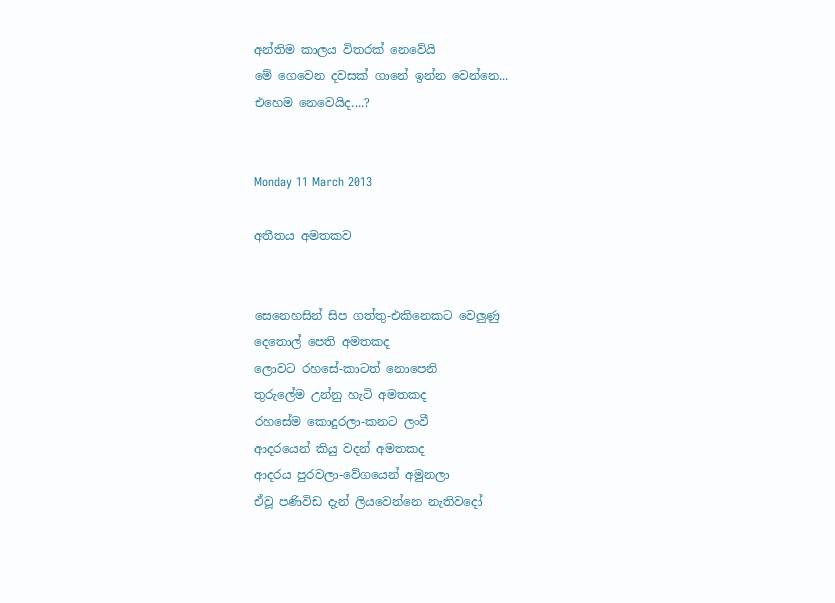අන්තිම කාලය විතරක් නෙවේයි
මේ ගෙවෙන දවසක් ගානේ ඉන්න වෙන්නෙ...
එහෙම නෙවෙයිද....?


Monday 11 March 2013

අතීතය අමතකව


සෙනෙහසින් සිප ගත්තු-එකිනෙකට වෙලුණු
දෙතොල් පෙති අමතකද
ලොවට රහසේ-කාටත් නොපෙනි
තුරුලේම උන්නු හැටි අමතකද
රහසේම කොදුරලා-කනට ලංවී
ආදරයෙන් කියු වදන් අමතකද
ආදරය පුරවලා-වේගයෙන් අමුනලා
ඒවූ පණිවිඩ දැන් ලියවෙන්නෙ නැතිවදෝ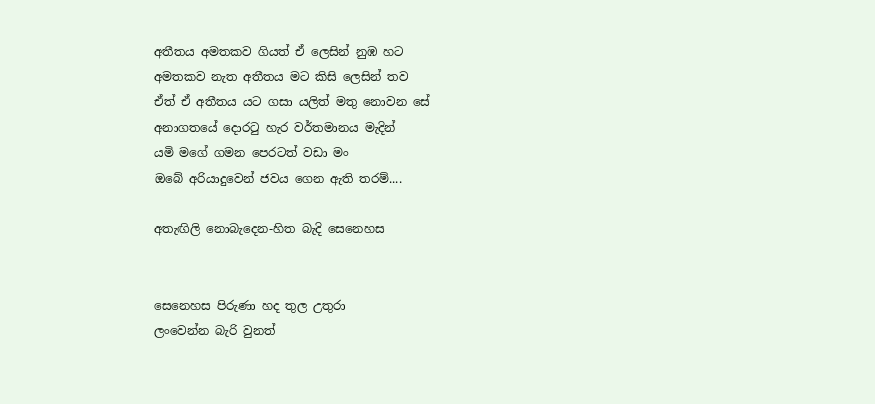අතීතය අමතකව ගියත් ඒ ලෙසින් නුඹ හට
අමතකව නැත අතීතය මට කිසි ලෙසින් තව
ඒත් ඒ අතීතය යට ගසා යලිත් මතු නොවන සේ
අනාගතයේ දොර‍ටු හැර වර්තමානය මැදින්
යමි මගේ ගමන පෙරටත් වඩා මං
ඔබේ අරියාදුවෙන් ජවය ගෙන ඇති තරම්....

අතැඟිලි නොබැදෙන-හිත බැදි සෙනෙහස


සෙනෙහස පිරුණා හද තුල උතුරා
ලංවෙන්න බැරි වුනත්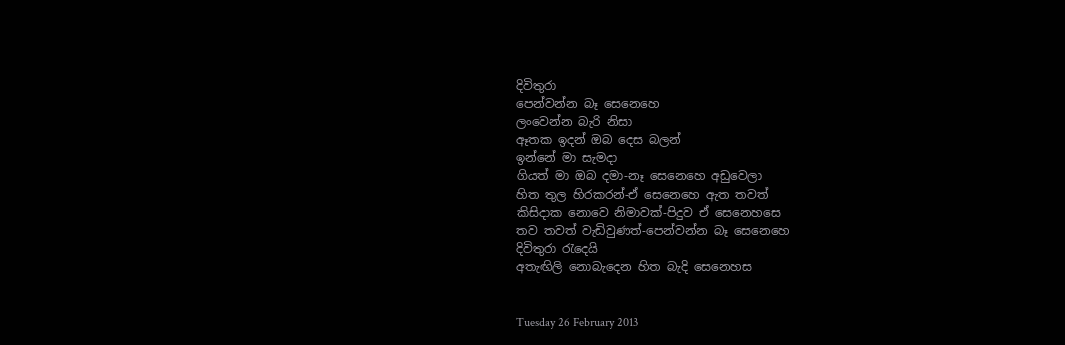දිවිතුරා
පෙන්වන්න බෑ සෙනෙහෙ
ලංවෙන්න බැරි නිසා
ඈතක ඉදන් ඔබ දෙස බලන්
ඉන්නේ මා සැමදා
ගියත් මා ඔබ දමා-නෑ සෙනෙහෙ අඩුවෙලා
හිත තුල හිරකරන්-ඒ සෙනෙහෙ ඇත තවත්
කිසිදාක නොවෙ නිමාවක්-පිදුව ඒ සෙනෙහසෙ
තව තවත් වැඩිවුණත්-පෙන්වන්න බෑ සෙනෙහෙ
දිවිතුරා ‍රැදෙයි
අතැඟිලි නොබැදෙන හිත බැදි සෙනෙහස


Tuesday 26 February 2013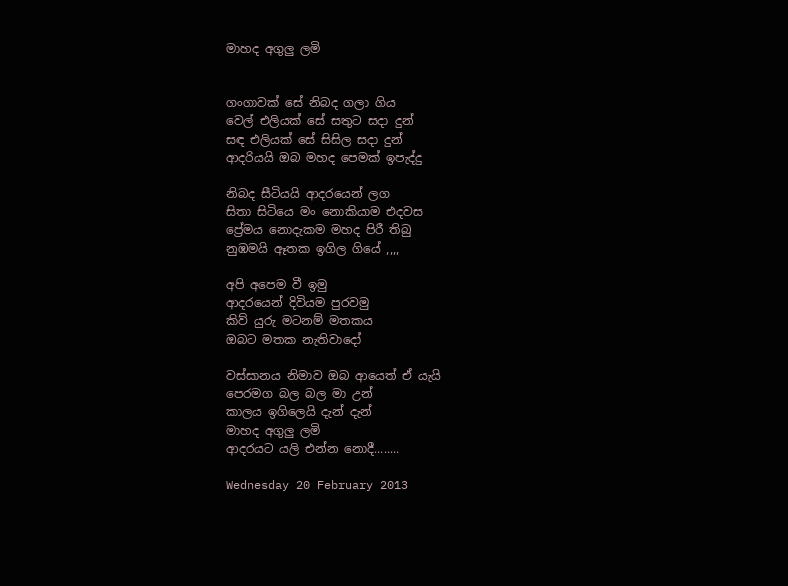මාහද අගුලු ලමි


ගංගාවක් සේ නිබද ගලා ගිය
වෙල් එලියක් සේ සතුට සදා දුන්
සඳ එලියක් සේ සිසිල සදා දුන්
ආදරියයි ඔබ මහද පෙමක් ඉපැද්දු

නිබද සීටියයි ආදරයෙන් ලග
සිතා සිටියෙ මං නොකියාම එදවස
ප්‍රේමය නොදැකම මහද පිරී තිබු
නුඹමයි ඈතක ඉගිල ගියේ ,,,,

අපි අපෙම වී ඉමු
ආදරයෙන් දිවියම පුරවමු
කිව් යුරු මටනම් මතකය
ඔබට මතක නැතිවාදෝ

වස්සානය නිමාව ඔබ ආයෙත් ඒ යැයි
පෙරමග බල බල මා උන්
කාලය ඉගිලෙයි දැන් දැන්
මාහද අගුලු ලමි
ආදරයට යලි එන්න නොදී........

Wednesday 20 February 2013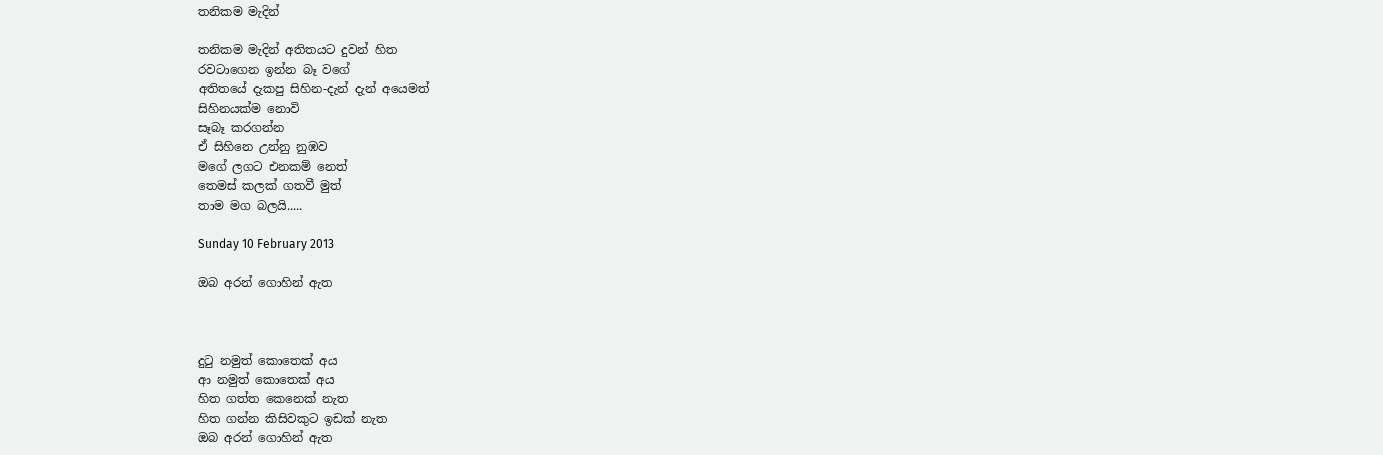තනිකම මැදින්

තනිකම මැදින් අතිතයට දුවන් හිත
රවටාගෙන ඉන්න බෑ වගේ
අතිතයේ දැකපු සිහින-දැන් දැන් අයෙමත්
සිහිනයක්ම නොවි
සෑබෑ කරගන්න
ඒ සිහිනෙ උන්නු නුඹව
මගේ ලගට එනකම් නෙත්
තෙමස් කලක් ගතවී මුත්
තාම මග බලයි.....

Sunday 10 February 2013

ඔබ අරන් ගොහින් ඇත



දු‍ටු නමුත් කොතෙක් අය
ආ නමුත් කොතෙක් අය
හිත ගත්ත කෙනෙක් නැත
හිත ගන්න කිසිවකුට ඉඩක් නැත
ඔබ අරන් ගොහින් ඇත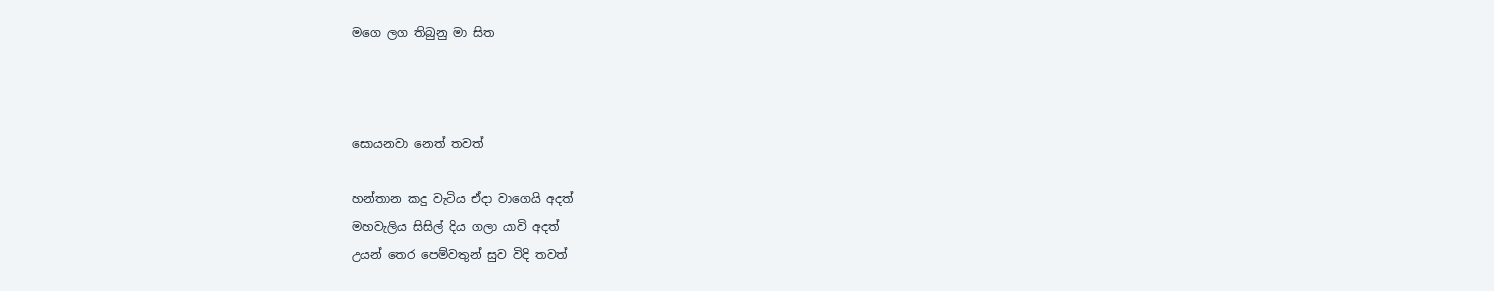මගෙ ලග තිබුනු මා සිත



සොයනවා නෙත් තවත්

හන්තාන කදු වැටිය ඒදා වාගෙයි අදත්
මහවැලිය සිසිල් දිය ගලා යාවි අදත්
උයන් තෙර පෙම්වතුන් සුව විදි තවත්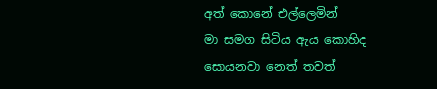අත් කොනේ එල්ලෙමින්
මා සමග සිටිය ඇය කොහිද සොයනවා නෙත් තවත්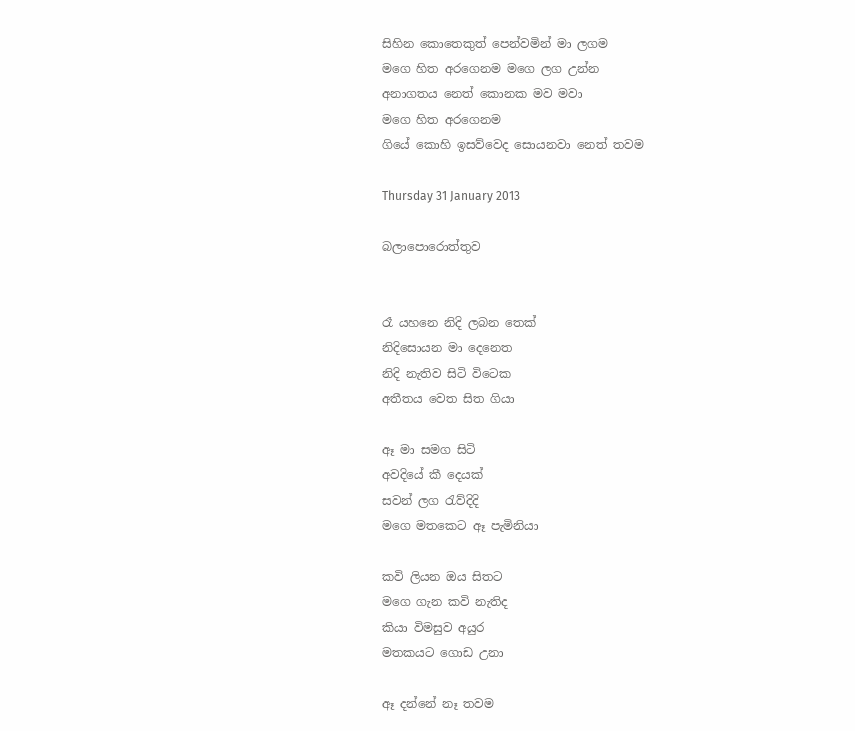සිහින කොතෙකුත් පෙන්වමින් මා ලගම
මගෙ හිත අරගෙනම මගෙ ලග උන්න
අනාගතය නෙත් කොනක මව මවා
මගෙ හිත අරගෙනම
ගියේ කොහි ඉසව්වෙද සොයනවා නෙත් තවම

Thursday 31 January 2013

බලාපොරොත්තුව


රෑ යහනෙ නිදි ලබන තෙක්
නිදිසොයන මා දෙනෙත
නිදි නැතිව සිටි විටෙක
අතීතය වෙත සිත ගියා

ඈ මා සමග සිටි
අවදියේ කී දෙයක්
සවන් ලග ‍රැව්දිදි
මගෙ මතකෙට ඈ පැමිනියා

කවි ලියන ඔය සිතට
මගෙ ගැන කවි නැතිද
කියා විමසුව අයුර
මතකයට ගොඩ උනා

ඈ දන්නේ නෑ තවම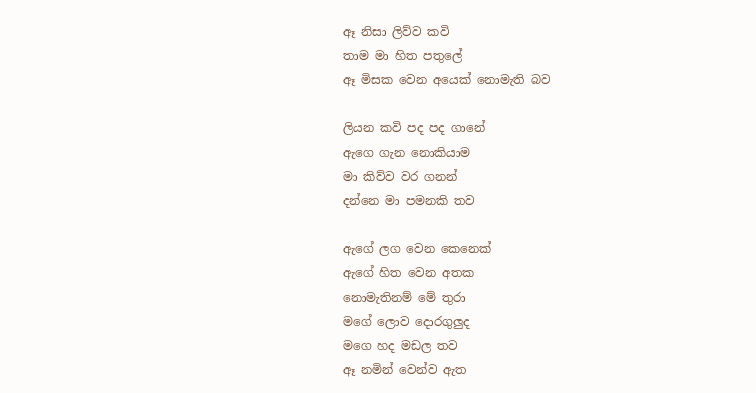ඈ නිසා ලිව්ව කවි
තාම මා හිත පතුලේ
ඈ මිසක වෙන අයෙක් නොමැති බව

ලියන කවි පද පද ගානේ
ඇගෙ ගැන නොකියාම
මා කිව්ව වර ගනන්
දන්නෙ මා පමනකි තව

ඇගේ ලග වෙන කෙනෙක්
ඇගේ හිත වෙන අතක
නොමැතිනම් මේ තුරා
මගේ ලොව දොරගුලුද
මගෙ හද මඩල තව
ඈ නමින් වෙන්ව ඇත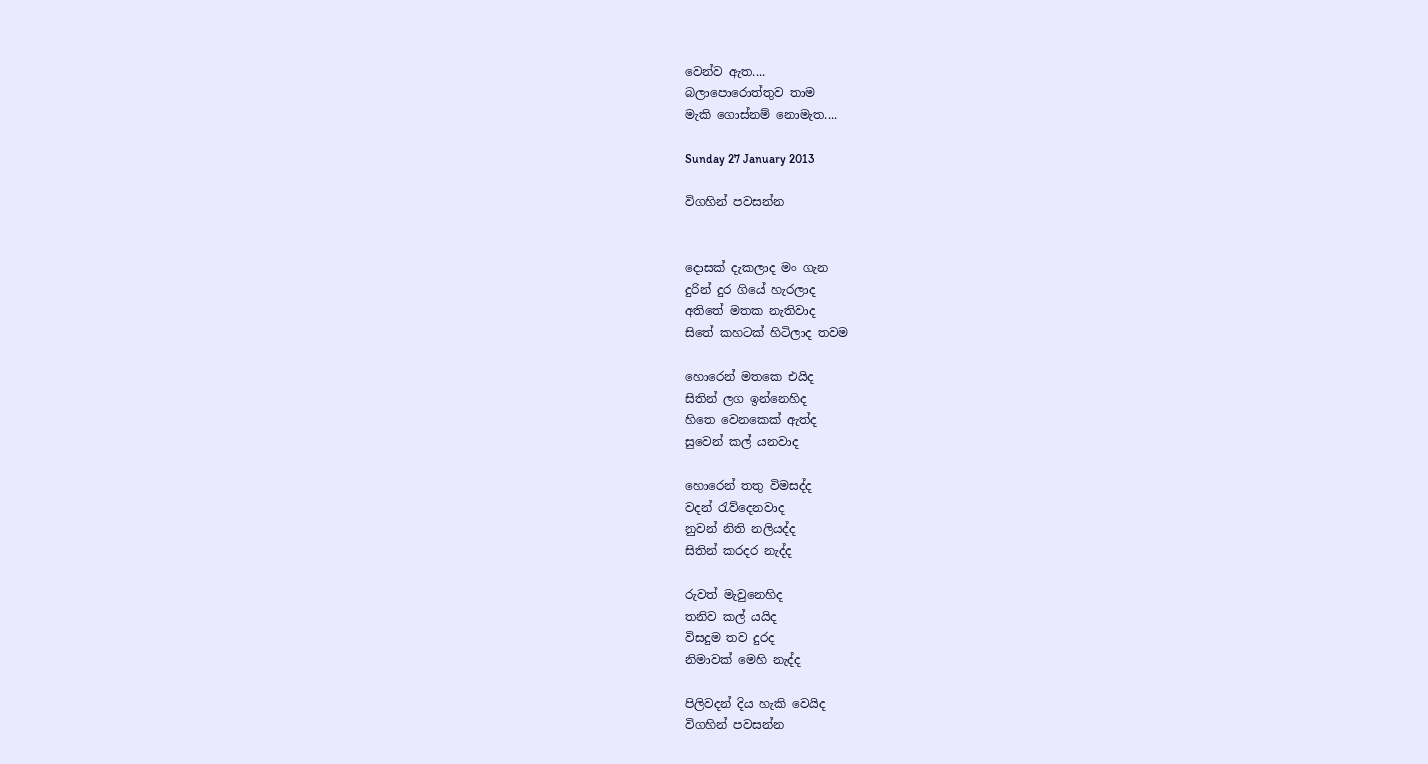වෙන්ව ඇත....
බලාපොරොත්තුව තාම
මැකි ගොස්නම් නොමැත....

Sunday 27 January 2013

විගහින් පවසන්න


දොසක් දැකලාද මං ගැන
දුරින් දුර ගියේ හැරලාද
අතිතේ මතක නැතිවාද
සිතේ කහටක් හිටිලාද තවම

හොරෙන් මතකෙ එයිද
සිතින් ලග ඉන්නෙහිද
හිතෙ වෙනකෙක් ඇත්ද
සුවෙන් කල් යනවාද

හොරෙන් තතු විමසද්ද
වදන් ‍රැව්දෙනවාද
නුවන් නිති නලියද්ද
සිතින් කරදර නැද්ද

රුවත් මැවුනෙහිද
තනිව කල් යයිද
විසදුම තව දුරද
නිමාවක් මෙහි නැද්ද

පිලිවදන් දිය හැකි වෙයිද
විගහින් පවසන්න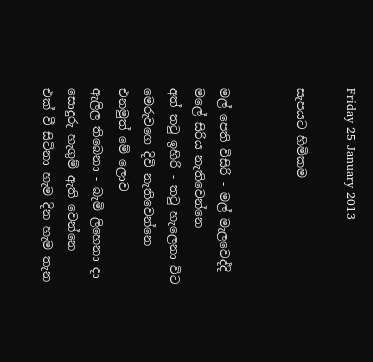Friday 25 January 2013

සැපයට හිමිකම


මල් පෙති විසිරි - මල් මැලවෙද්දි
මලේ සිරිය නැතිවෙන්නෙ
අත් ත‍ටු ඉහිරි - ත‍ටු හැලෙනා විට
මෙරුවගෙ දිවි නැතිවෙන්නෙ
එනමුත් මේ ලොව
ඇලිල තිබෙනා - බැමි ලිහෙනා දා
සොදුරු හැගුම් ඇති වෙන්නෙ
එක් වී සිටිනා හැම දින හැම තැන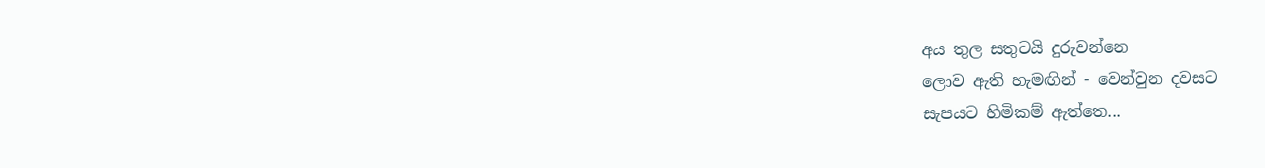අය තුල සතුටයි දුරුවන්නෙ
ලොව ඇති හැමඟින් - වෙන්වුන දවසට
සැපයට හිමිකම් ඇත්තෙ...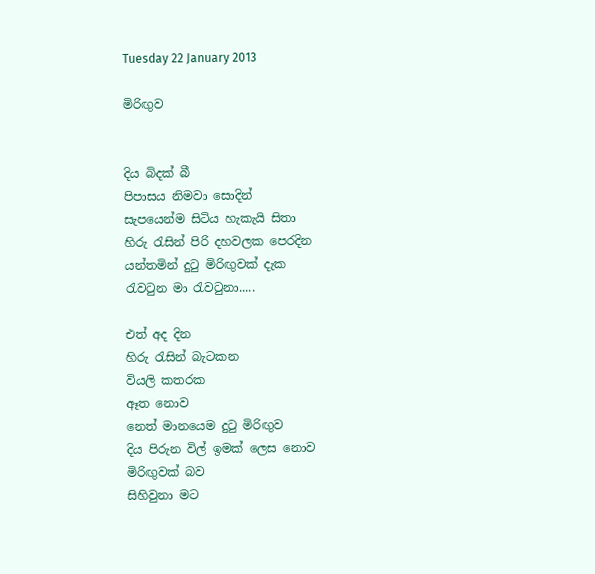Tuesday 22 January 2013

මිරිඟුව


දිය බිදක් බී
පිපාසය නිමවා සොදින්
සැපයෙන්ම සිටිය හැකැයි සිතා
හිරු ‍රැසින් පිරි දහවලක පෙරදින
යන්තමින් දු‍ටු මිරිඟුවක් දැක
රැව‍ටුන මා ‍රැව‍ටුනා.....

එත් අද දින
හිරු ‍රැසින් බැටකන
වියලි කතරක
ඈත නොව
නෙත් මානයෙම දු‍ටු මිරිඟුව
දිය පිරුන විල් ඉමක් ලෙස නොව
මිරිඟුවක් බව
සිහිවුනා මට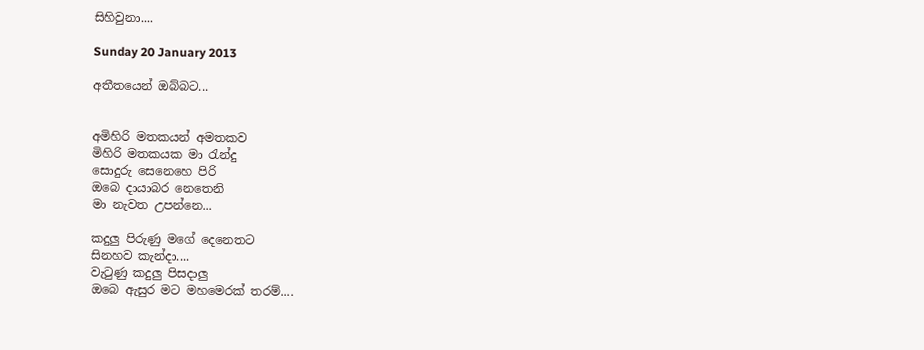සිහිවුනා....

Sunday 20 January 2013

අතීතයෙන් ඔබ්බට...


අමිහිරි මතකයන් අමතකව
මිහිරි මතකයක මා ‍රැන්දු
සොදුරු සෙනෙහෙ පිරි
ඔබෙ දායාබර නෙතෙනි
මා නැවත උපන්නෙ...

කදුලු පිරුණු මගේ දෙනෙතට
සිනහව කැන්දා....
වැ‍ටුණු කදුලු පිසදාලු
ඔබෙ ඇසුර මට මහමෙරක් තරම්....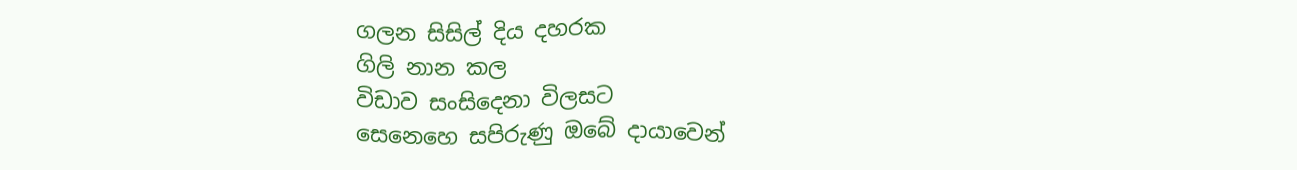ගලන සිසිල් දිය දහරක
ගිලි නාන කල
විඩාව සංසිදෙනා විලසට
සෙනෙහෙ සපිරුණු ඔබේ දායාවෙන්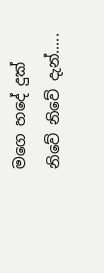මගෙ හදේ දුක් නිවේ නිවේ දැන්.....